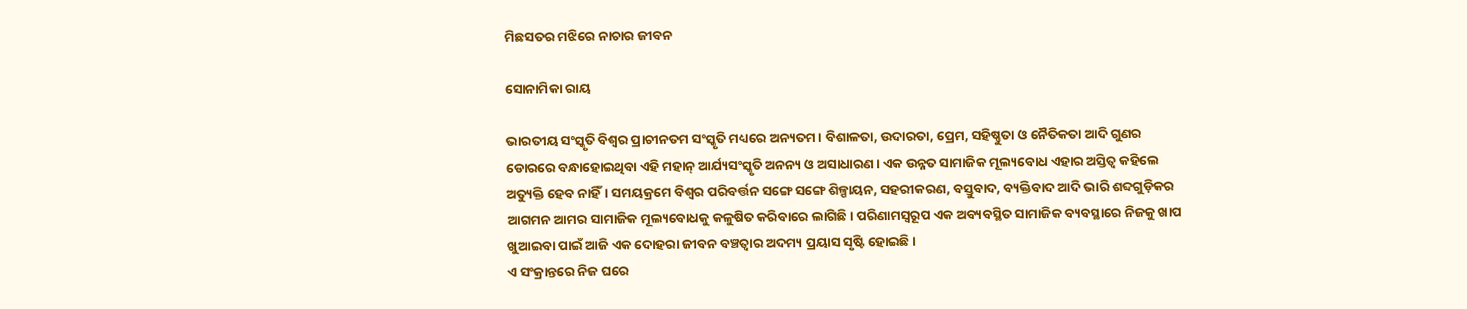ମିଛସତର ମଝିରେ ନାଚାର ଜୀବନ

ସୋନାମିକା ରାୟ

ଭାରତୀୟ ସଂସ୍କୃତି ବିଶ୍ୱର ପ୍ରାଚୀନତମ ସଂସ୍କୃତି ମଧ୍ୟରେ ଅନ୍ୟତମ। ବିଶାଳତା, ଉଦାରତା, ପ୍ରେମ, ସହିଷ୍ଣୁତା ଓ ନୈତିକତା ଆଦି ଗୁଣର ଡୋରରେ ବନ୍ଧାହୋଇଥିବା ଏହି ମହାନ୍‌ ଆର୍ଯ୍ୟସଂସ୍କୃତି ଅନନ୍ୟ ଓ ଅସାଧାରଣ। ଏକ ଉନ୍ନତ ସାମାଜିକ ମୂଲ୍ୟବୋଧ ଏହାର ଅସ୍ତିତ୍ୱ କହିଲେ ଅତ୍ୟୁକ୍ତି ହେବ ନାହିଁ। ସମୟକ୍ରମେ ବିଶ୍ୱର ପରିବର୍ତ୍ତନ ସଙ୍ଗେ ସଙ୍ଗେ ଶିଳ୍ପାୟନ, ସହରୀକରଣ, ବସ୍ତୁବାଦ, ବ୍ୟକ୍ତିବାଦ ଆଦି ଭାରି ଶବ୍ଦଗୁଡ଼ିକର ଆଗମନ ଆମର ସାମାଜିକ ମୂଲ୍ୟବୋଧକୁ କଳୁଷିତ କରିବାରେ ଲାଗିଛି। ପରିଣାମସ୍ବରୂପ ଏକ ଅବ୍ୟବସ୍ଥିତ ସାମାଜିକ ବ୍ୟବସ୍ଥାରେ ନିଜକୁ ଖାପ ଖୁଆଇବା ପାଇଁ ଆଜି ଏକ ଦୋହରା ଜୀବନ ବଞ୍ଚତ୍ବାର ଅଦମ୍ୟ ପ୍ରୟାସ ସୃଷ୍ଟି ହୋଇଛି।
ଏ ସଂକ୍ରାନ୍ତରେ ନିଜ ଘରେ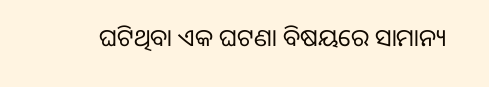ଘଟିଥିବା ଏକ ଘଟଣା ବିଷୟରେ ସାମାନ୍ୟ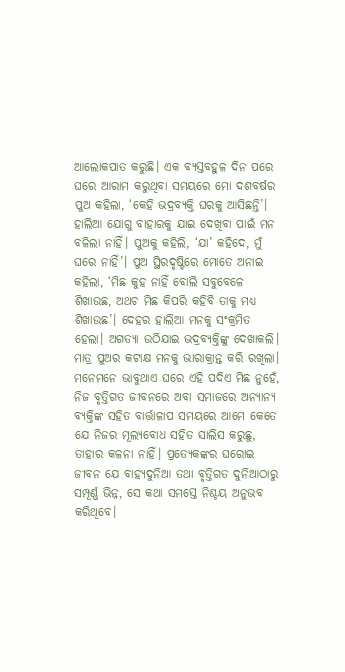ଆଲୋକପାତ କରୁଛି। ଏକ ବ୍ୟସ୍ତବହୁଳ ଦିନ ପରେ ଘରେ ଆରାମ କରୁଥିବା ସମୟରେ ମୋ ଦଶବର୍ଷର ପୁଅ କହିଲା, ‘କେହି ଭଦ୍ରବ୍ୟକ୍ତି ଘରକୁ ଆସିଛନ୍ତି’। ହାଲିଆ ଯୋଗୁ ବାହାରକୁ ଯାଇ ଦେଖିବା ପାଇଁ ମନ ବଳିଲା ନାହିଁ। ପୁଅକୁ କହିଲି, ‘ଯା’ କହିଦେ, ମୁଁ ଘରେ ନାହିଁ’। ପୁଅ ସ୍ଥିରଦୃଷ୍ଟିରେ ମୋତେ ଅନାଇ କହିଲା, ‘ମିଛ କୁହ ନାହିଁ ବୋଲି ସବୁବେଳେ ଶିଖାଉଛ, ଅଥଚ ମିଛ କିପରି କହିବି ତାକୁ ମଧ୍ୟ ଶିଖାଉଛ’। ଦେହର ହାଲିଆ ମନକୁ ସଂକ୍ରମିତ ହେଲା। ଅଗତ୍ୟା ଉଠିଯାଇ ଭଦ୍ରବ୍ୟକ୍ତିଙ୍କୁ ଦେଖାକଲି। ମାତ୍ର ପୁଅର କଟାକ୍ଷ ମନକୁ ଭାରାକ୍ରାନ୍ତ କରି ରଖିଲା। ମନେମନେ ଭାବୁଥାଏ ଘରେ ଏହି ପଦିଏ ମିଛ ନୁହେଁ, ନିଜ ବୃତ୍ତିଗତ ଜୀବନରେ ଅବା ସମାଜରେ ଅନ୍ୟାନ୍ୟ ବ୍ୟକ୍ତିଙ୍କ ସହିତ ବାର୍ତ୍ତାଳାପ ସମୟରେ ଆମେ କେତେ ଯେ ନିଜର ମୂଲ୍ୟବୋଧ ସହିତ ସାଲିସ କରୁଛୁ, ତାହାର କଳନା ନାହିଁ। ପ୍ରତ୍ୟେକଙ୍କର ଘରୋଇ ଜୀବନ ଯେ ବାହ୍ୟଦୁନିଆ ତଥା ବୃତ୍ତିଗତ ଦୁନିଆଠାରୁ ସମ୍ପୂର୍ଣ୍ଣ ଭିନ୍ନ, ସେ କଥା ସମସ୍ତେ ନିଶ୍ଚୟ ଅନୁଭବ କରିଥିବେ।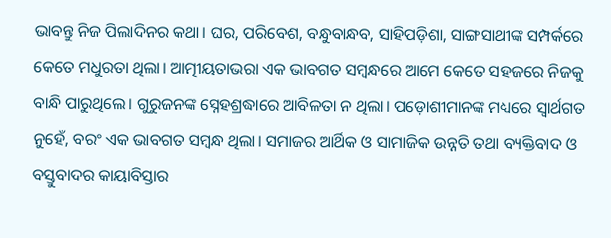ଭାବନ୍ତୁ ନିଜ ପିଲାଦିନର କଥା। ଘର, ପରିବେଶ, ବନ୍ଧୁବାନ୍ଧବ, ସାହିପଡ଼ିଶା, ସାଙ୍ଗସାଥୀଙ୍କ ସମ୍ପର୍କରେ କେତେ ମଧୁରତା ଥିଲା। ଆତ୍ମୀୟତାଭରା ଏକ ଭାବଗତ ସମ୍ବନ୍ଧରେ ଆମେ କେତେ ସହଜରେ ନିଜକୁ ବାନ୍ଧି ପାରୁଥିଲେ। ଗୁରୁଜନଙ୍କ ସ୍ନେହଶ୍ରଦ୍ଧାରେ ଆବିଳତା ନ ଥିଲା। ପଡ଼ୋଶୀମାନଙ୍କ ମଧ୍ୟରେ ସ୍ବାର୍ଥଗତ ନୁହେଁ, ବରଂ ଏକ ଭାବଗତ ସମ୍ବନ୍ଧ ଥିଲା। ସମାଜର ଆର୍ଥିକ ଓ ସାମାଜିକ ଉନ୍ନତି ତଥା ବ୍ୟକ୍ତିବାଦ ଓ ବସ୍ତୁବାଦର କାୟାବିସ୍ତାର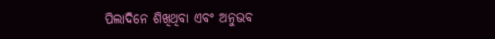ପିଲାଦିନେ ଶିଖିଥିବା ଏବଂ ଅନୁଭବ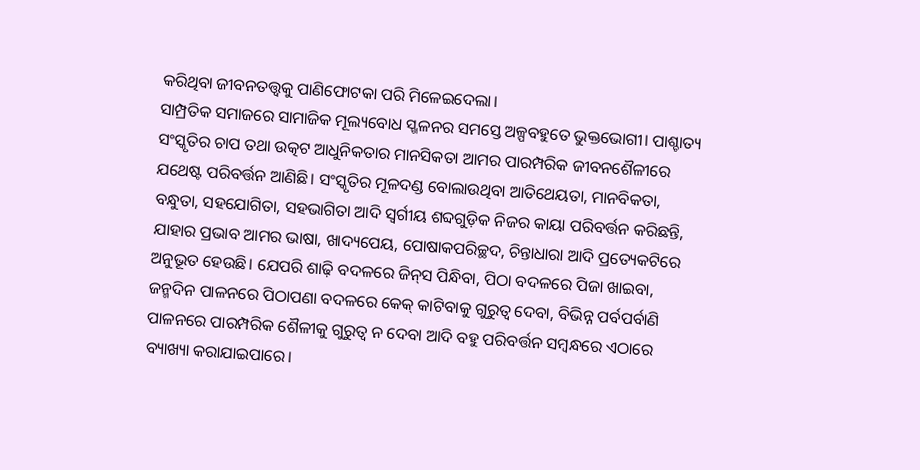କରିଥିବା ଜୀବନତତ୍ତ୍ୱକୁ ପାଣିଫୋଟକା ପରି ମିଳେଇଦେଲା।
ସାମ୍ପ୍ରତିକ ସମାଜରେ ସାମାଜିକ ମୂଲ୍ୟବୋଧ ସ୍ଖଳନର ସମସ୍ତେ ଅଳ୍ପବହୁତେ ଭୁକ୍ତଭୋଗୀ। ପାଶ୍ଚାତ୍ୟ ସଂସ୍କୃତିର ଚାପ ତଥା ଉତ୍କଟ ଆଧୁନିକତାର ମାନସିକତା ଆମର ପାରମ୍ପରିକ ଜୀବନଶୈଳୀରେ ଯଥେଷ୍ଟ ପରିବର୍ତ୍ତନ ଆଣିଛି। ସଂସ୍କୃତିର ମୂଳଦଣ୍ଡ ବୋଲାଉଥିବା ଆତିଥେୟତା, ମାନବିକତା, ବନ୍ଧୁତା, ସହଯୋଗିତା, ସହଭାଗିତା ଆଦି ସ୍ବର୍ଗୀୟ ଶବ୍ଦଗୁଡ଼ିକ ନିଜର କାୟା ପରିବର୍ତ୍ତନ କରିଛନ୍ତି, ଯାହାର ପ୍ରଭାବ ଆମର ଭାଷା, ଖାଦ୍ୟପେୟ, ପୋଷାକପରିଚ୍ଛଦ, ଚିନ୍ତାଧାରା ଆଦି ପ୍ରତ୍ୟେକଟିରେ ଅନୁଭୂତ ହେଉଛି। ଯେପରି ଶାଢ଼ି ବଦଳରେ ଜିନ୍‌ସ ପିନ୍ଧିବା, ପିଠା ବଦଳରେ ପିଜା ଖାଇବା, ଜନ୍ମଦିନ ପାଳନରେ ପିଠାପଣା ବଦଳରେ କେକ୍‌ କାଟିବାକୁ ଗୁରୁତ୍ୱ ଦେବା, ବିଭିନ୍ନ ପର୍ବପର୍ବାଣି ପାଳନରେ ପାରମ୍ପରିକ ଶୈଳୀକୁ ଗୁରୁତ୍ୱ ନ ଦେବା ଆଦି ବହୁ ପରିବର୍ତ୍ତନ ସମ୍ବନ୍ଧରେ ଏଠାରେ ବ୍ୟାଖ୍ୟା କରାଯାଇପାରେ।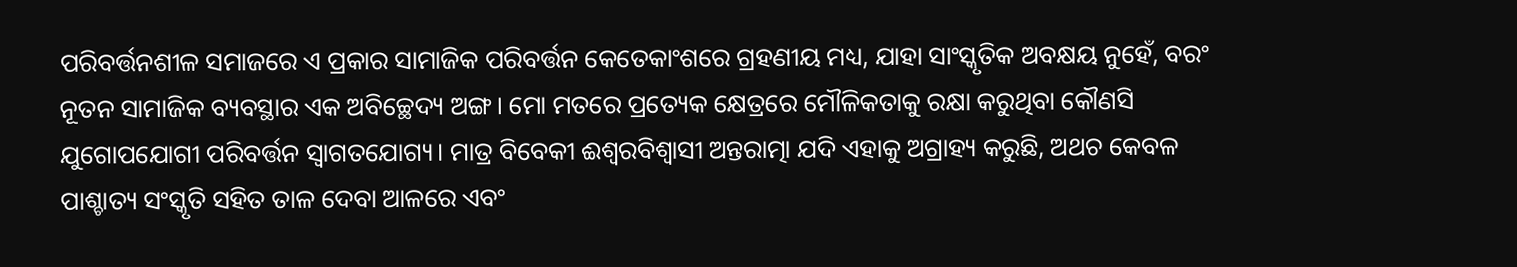ପରିବର୍ତ୍ତନଶୀଳ ସମାଜରେ ଏ ପ୍ରକାର ସାମାଜିକ ପରିବର୍ତ୍ତନ କେତେକାଂଶରେ ଗ୍ରହଣୀୟ ମଧ୍ୟ, ଯାହା ସାଂସ୍କୃତିକ ଅବକ୍ଷୟ ନୁହେଁ, ବରଂ ନୂତନ ସାମାଜିକ ବ୍ୟବସ୍ଥାର ଏକ ଅବିଚ୍ଛେଦ୍ୟ ଅଙ୍ଗ। ମୋ ମତରେ ପ୍ରତ୍ୟେକ କ୍ଷେତ୍ରରେ ମୌଳିକତାକୁ ରକ୍ଷା କରୁଥିବା କୌଣସି ଯୁଗୋପଯୋଗୀ ପରିବର୍ତ୍ତନ ସ୍ବାଗତଯୋଗ୍ୟ। ମାତ୍ର ବିବେକୀ ଈଶ୍ୱରବିଶ୍ୱାସୀ ଅନ୍ତରାତ୍ମା ଯଦି ଏହାକୁ ଅଗ୍ରାହ୍ୟ କରୁଛି, ଅଥଚ କେବଳ ପାଶ୍ଚାତ୍ୟ ସଂସ୍କୃତି ସହିତ ତାଳ ଦେବା ଆଳରେ ଏବଂ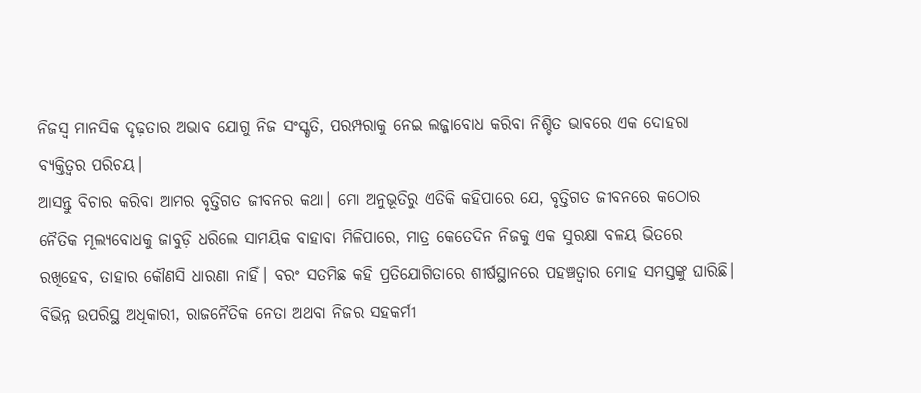ନିଜସ୍ବ ମାନସିକ ଦୃଢ଼ତାର ଅଭାବ ଯୋଗୁ ନିଜ ସଂସ୍କୃତି, ପରମ୍ପରାକୁ ନେଇ ଲଜ୍ଜାବୋଧ କରିବା ନିଶ୍ଚିତ ଭାବରେ ଏକ ଦୋହରା ବ୍ୟକ୍ତିତ୍ୱର ପରିଚୟ।
ଆସନ୍ତୁ ବିଚାର କରିବା ଆମର ବୃତ୍ତିଗତ ଜୀବନର କଥା। ମୋ ଅନୁଭୂତିରୁ ଏତିକି କହିପାରେ ଯେ, ବୃତ୍ତିଗତ ଜୀବନରେ କଠୋର ନୈତିକ ମୂଲ୍ୟବୋଧକୁ ଜାବୁଡ଼ି ଧରିଲେ ସାମୟିକ ବାହାବା ମିଳିପାରେ, ମାତ୍ର କେତେଦିନ ନିଜକୁ ଏକ ସୁରକ୍ଷା ବଳୟ ଭିତରେ ରଖିହେବ, ତାହାର କୌଣସି ଧାରଣା ନାହିଁ। ବରଂ ସତମିଛ କହି ପ୍ରତିଯୋଗିତାରେ ଶୀର୍ଷସ୍ଥାନରେ ପହଞ୍ଚତ୍ବାର ମୋହ ସମସ୍ତଙ୍କୁ ଘାରିଛି। ବିଭିନ୍ନ ଉପରିସ୍ଥ ଅଧିକାରୀ, ରାଜନୈତିକ ନେତା ଅଥବା ନିଜର ସହକର୍ମୀ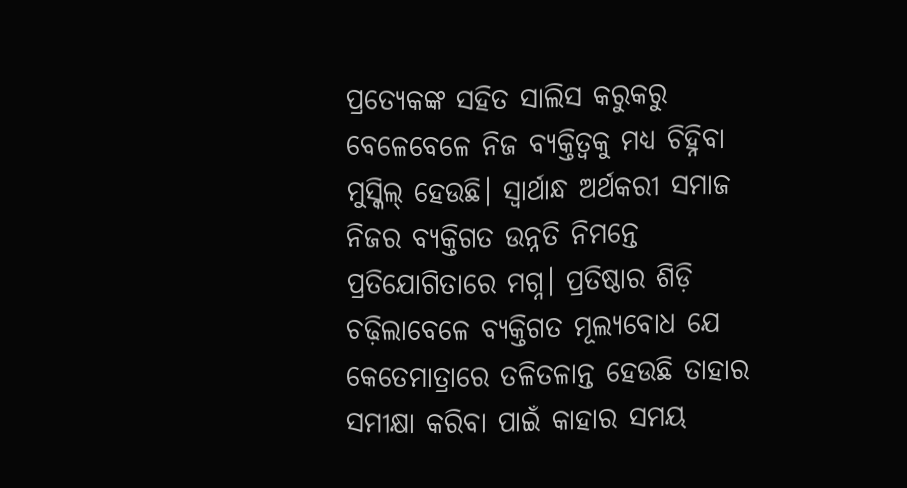ପ୍ରତ୍ୟେକଙ୍କ ସହିତ ସାଲିସ କରୁକରୁ ବେଳେବେଳେ ନିଜ ବ୍ୟକ୍ତିତ୍ୱକୁ ମଧ୍ୟ ଚିହ୍ନିବା ମୁସ୍କିଲ୍‌ ହେଉଛି। ସ୍ବାର୍ଥାନ୍ଧ ଅର୍ଥକରୀ ସମାଜ ନିଜର ବ୍ୟକ୍ତିଗତ ଉନ୍ନତି ନିମନ୍ତେ ପ୍ରତିଯୋଗିତାରେ ମଗ୍ନ। ପ୍ରତିଷ୍ଠାର ଶିଡ଼ି ଚଢ଼ିଲାବେଳେ ବ୍ୟକ୍ତିଗତ ମୂଲ୍ୟବୋଧ ଯେ କେତେମାତ୍ରାରେ ତଳିତଳାନ୍ତ ହେଉଛି ତାହାର ସମୀକ୍ଷା କରିବା ପାଇଁ କାହାର ସମୟ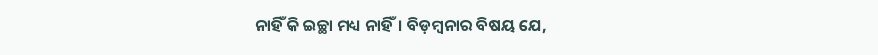ନାହିଁ କି ଇଚ୍ଛା ମଧ୍ୟ ନାହିଁ। ବିଡ଼ମ୍ବନାର ବିଷୟ ଯେ,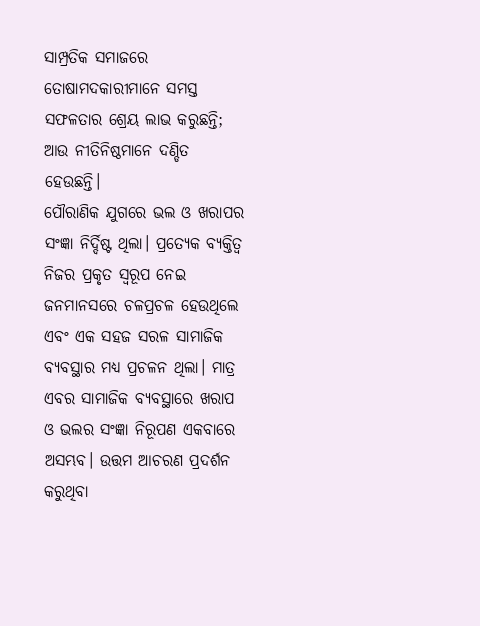ସାମ୍ପ୍ରତିକ ସମାଜରେ ତୋଷାମଦକାରୀମାନେ ସମସ୍ତ ସଫଳତାର ଶ୍ରେୟ ଲାଭ କରୁଛନ୍ତି; ଆଉ ନୀତିନିଷ୍ଠମାନେ ଦଣ୍ଡିତ ହେଉଛନ୍ତି।
ପୌରାଣିକ ଯୁଗରେ ଭଲ ଓ ଖରାପର ସଂଜ୍ଞା ନିର୍ଦ୍ଦିଷ୍ଟ ଥିଲା। ପ୍ରତ୍ୟେକ ବ୍ୟକ୍ତିତ୍ୱ ନିଜର ପ୍ରକୃତ ସ୍ବରୂପ ନେଇ ଜନମାନସରେ ଚଳପ୍ରଚଳ ହେଉଥିଲେ ଏବଂ ଏକ ସହଜ ସରଳ ସାମାଜିକ ବ୍ୟବସ୍ଥାର ମଧ୍ୟ ପ୍ରଚଳନ ଥିଲା। ମାତ୍ର ଏବର ସାମାଜିକ ବ୍ୟବସ୍ଥାରେ ଖରାପ ଓ ଭଲର ସଂଜ୍ଞା ନିରୂପଣ ଏକବାରେ ଅସମ୍ଭବ। ଉତ୍ତମ ଆଚରଣ ପ୍ରଦର୍ଶନ କରୁଥିବା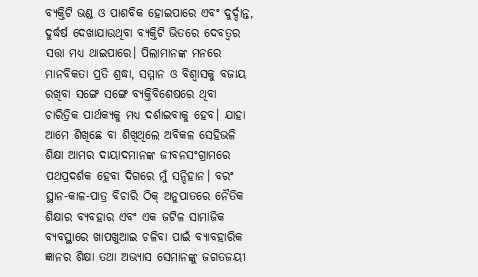ବ୍ୟକ୍ତିଟି ଭଣ୍ଡ ଓ ପାଶବିକ ହୋଇପାରେ ଏବଂ ଦୁର୍ଦ୍ଦାନ୍ତ, ଦୁର୍ଦ୍ଧର୍ଷ ଦେଖାଯାଉଥିବା ବ୍ୟକ୍ତିଟି ଭିତରେ ଦେବତ୍ୱର ସତ୍ତା ମଧ୍ୟ ଥାଇପାରେ। ପିଲାମାନଙ୍କ ମନରେ ମାନବିକତା ପ୍ରତି ଶ୍ରଦ୍ଧା, ସମ୍ମାନ ଓ ବିଶ୍ୱାସକୁ ବଜାୟ ରଖିବା ସଙ୍ଗେ ସଙ୍ଗେ ବ୍ୟକ୍ତିବିଶେଷରେ ଥିବା ଚାରିତ୍ରିକ ପାର୍ଥକ୍ୟକୁ ମଧ୍ୟ ଦର୍ଶାଇବାକୁ ହେବ। ଯାହା ଆମେ ଶିଖିଛେ ବା ଶିଖିଥିଲେ ଅବିକଳ ସେହିଭଳି ଶିକ୍ଷା ଆମର ଦାୟାଦମାନଙ୍କ ଜୀବନସଂଗ୍ରାମରେ ପଥପ୍ରଦର୍ଶକ ହେବା ଦିଗରେ ମୁଁ ସନ୍ଦିହାନ। ବରଂ ସ୍ଥାନ-କାଳ-ପାତ୍ର ବିଚାରି ଠିକ୍‌ ଅନୁପାତରେ ନୈତିକ ଶିକ୍ଷାର ବ୍ୟବହାର ଏବଂ ଏକ ଜଟିଳ ସାମାଜିକ ବ୍ୟବସ୍ଥାରେ ଖାପଖୁଆଇ ଚଳିବା ପାଇଁ ବ୍ୟାବହାରିକ ଜ୍ଞାନର ଶିକ୍ଷା ତଥା ଅଭ୍ୟାସ ସେମାନଙ୍କୁ ଜଗତଜୟୀ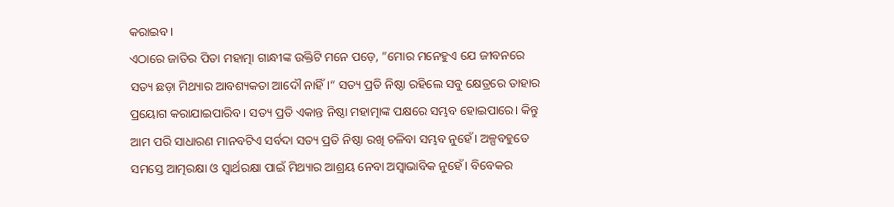କରାଇବ।
ଏଠାରେ ଜାତିର ପିତା ମହାତ୍ମା ଗାନ୍ଧୀଙ୍କ ଉକ୍ତିଟି ମନେ ପଡ଼େ, ”ମୋର ମନେହୁଏ ଯେ ଜୀବନରେ ସତ୍ୟ ଛଡ଼ା ମିଥ୍ୟାର ଆବଶ୍ୟକତା ଆଦୌ ନାହିଁ।“ ସତ୍ୟ ପ୍ରତି ନିଷ୍ଠା ରହିଲେ ସବୁ କ୍ଷେତ୍ରରେ ତାହାର ପ୍ରୟୋଗ କରାଯାଇପାରିବ। ସତ୍ୟ ପ୍ରତି ଏକାନ୍ତ ନିଷ୍ଠା ମହାତ୍ମାଙ୍କ ପକ୍ଷରେ ସମ୍ଭବ ହୋଇପାରେ। କିନ୍ତୁ ଆମ ପରି ସାଧାରଣ ମାନବଟିଏ ସର୍ବଦା ସତ୍ୟ ପ୍ରତି ନିଷ୍ଠା ରଖି ଚଳିବା ସମ୍ଭବ ନୁହେଁ। ଅଳ୍ପବହୁତେ ସମସ୍ତେ ଆତ୍ମରକ୍ଷା ଓ ସ୍ବାର୍ଥରକ୍ଷା ପାଇଁ ମିଥ୍ୟାର ଆଶ୍ରୟ ନେବା ଅସ୍ବାଭାବିକ ନୁହେଁ। ବିବେକର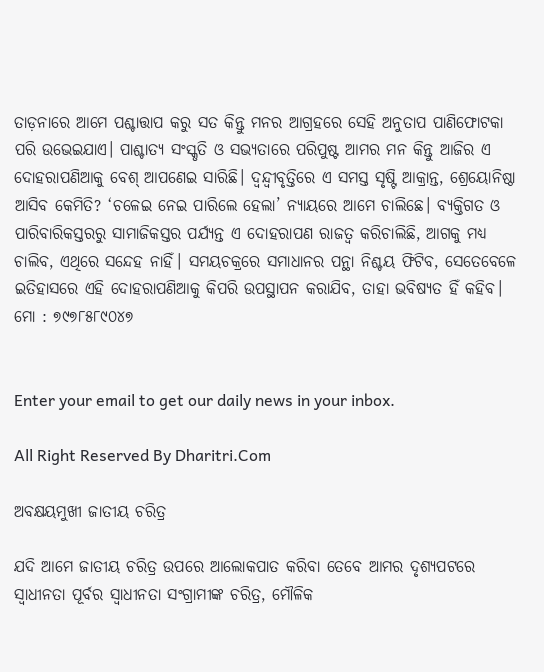ତାଡ଼ନାରେ ଆମେ ପଶ୍ଚାତ୍ତାପ କରୁ ସତ କିନ୍ତୁ ମନର ଆଗ୍ରହରେ ସେହି ଅନୁତାପ ପାଣିଫୋଟକା ପରି ଉଭେଇଯାଏ। ପାଶ୍ଚାତ୍ୟ ସଂସ୍କୃତି ଓ ସଭ୍ୟତାରେ ପରିପୁଷ୍ଟ ଆମର ମନ କିନ୍ତୁ ଆଜିର ଏ ଦୋହରାପଣିଆକୁ ବେଶ୍‌ ଆପଣେଇ ସାରିଛି। ଦ୍ୱନ୍ଦ୍ୱୀବୃତ୍ତିରେ ଏ ସମସ୍ତ ସୃଷ୍ଟି ଆକ୍ରାନ୍ତ, ଶ୍ରେୟୋନିଷ୍ଠା ଆସିବ କେମିତି? ‘ଚଳେଇ ନେଇ ପାରିଲେ ହେଲା’ ନ୍ୟାୟରେ ଆମେ ଚାଲିଛେ। ବ୍ୟକ୍ତିଗତ ଓ ପାରିବାରିକସ୍ତରରୁ ସାମାଜିକସ୍ତର ପର୍ଯ୍ୟନ୍ତ ଏ ଦୋହରାପଣ ରାଜତ୍ୱ କରିଚାଲିଛି, ଆଗକୁ ମଧ୍ୟ ଚାଲିବ, ଏଥିରେ ସନ୍ଦେହ ନାହିଁ। ସମୟଚକ୍ରରେ ସମାଧାନର ପନ୍ଥା ନିଶ୍ଚୟ ଫିଟିବ, ସେତେବେଳେ ଇତିହାସରେ ଏହି ଦୋହରାପଣିଆକୁ କିପରି ଉପସ୍ଥାପନ କରାଯିବ, ତାହା ଭବିଷ୍ୟତ ହିଁ କହିବ।
ମୋ : ୭୯୭୮୫୮୯୦୪୭


Enter your email to get our daily news in your inbox.

All Right Reserved By Dharitri.Com

ଅବକ୍ଷୟମୁଖୀ ଜାତୀୟ ଚରିତ୍ର

ଯଦି ଆମେ ଜାତୀୟ ଚରିତ୍ର ଉପରେ ଆଲୋକପାତ କରିବା ତେବେ ଆମର ଦୃଶ୍ୟପଟରେ ସ୍ବାଧୀନତା ପୂର୍ବର ସ୍ବାଧୀନତା ସଂଗ୍ରାମୀଙ୍କ ଚରିତ୍ର, ମୌଳିକ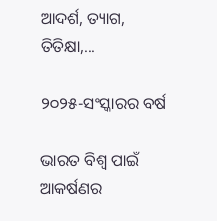ଆଦର୍ଶ, ତ୍ୟାଗ, ତିତିକ୍ଷା,...

୨୦୨୫-ସଂସ୍କାରର ବର୍ଷ

ଭାରତ ବିଶ୍ୱ ପାଇଁ ଆକର୍ଷଣର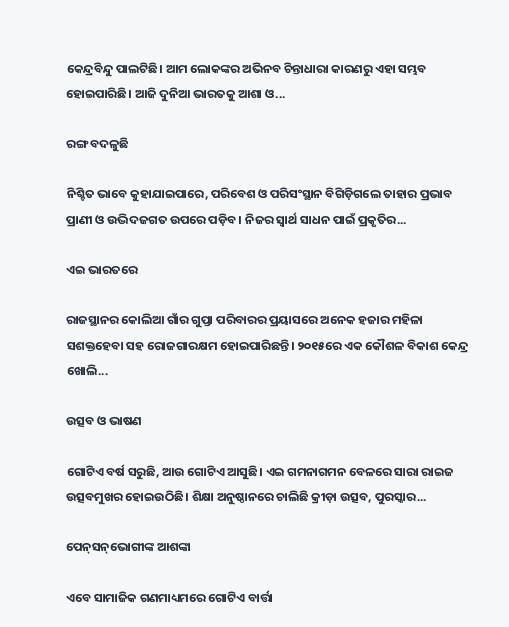କେନ୍ଦ୍ରବିନ୍ଦୁ ପାଲଟିଛି। ଆମ ଲୋକଙ୍କର ଅଭିନବ ଚିନ୍ତାଧାରା କାରଣରୁ ଏହା ସମ୍ଭବ ହୋଇପାରିଛି। ଆଜି ଦୁନିଆ ଭାରତକୁ ଆଶା ଓ...

ରଙ୍ଗ ବଦଳୁଛି

ନିଶ୍ଚିତ ଭାବେ କୁହାଯାଇପାରେ, ପରିବେଶ ଓ ପରିସଂସ୍ଥାନ ବିଗିଡ଼ିଗଲେ ତାହାର ପ୍ରଭାବ ପ୍ରାଣୀ ଓ ଉଦ୍ଭିଦଜଗତ ଉପରେ ପଡ଼ିବ। ନିଜର ସ୍ବାର୍ଥ ସାଧନ ପାଇଁ ପ୍ରକୃତିର...

ଏଇ ଭାରତରେ

ରାଜସ୍ଥାନର କୋଲିଆ ଗାଁର ଗୁପ୍ତା ପରିବାରର ପ୍ରୟାସରେ ଅନେକ ହଜାର ମହିଳା ସଶକ୍ତହେବା ସହ ରୋଜଗାରକ୍ଷମ ହୋଇପାରିଛନ୍ତି। ୨୦୧୫ରେ ଏକ କୌଶଳ ବିକାଶ କେନ୍ଦ୍ର ଖୋଲି...

ଉତ୍ସବ ଓ ଭାଷଣ

ଗୋଟିଏ ବର୍ଷ ସରୁଛି, ଆଉ ଗୋଟିଏ ଆସୁଛି। ଏଇ ଗମନାଗମନ ବେଳରେ ସାରା ରାଇଜ ଉତ୍ସବମୁଖର ହୋଇଉଠିଛି। ଶିକ୍ଷା ଅନୁଷ୍ଠାନରେ ଚାଲିଛି କ୍ରୀଡ଼ା ଉତ୍ସବ, ପୁରସ୍କାର...

ପେନ୍‌ସନ୍‌ଭୋଗୀଙ୍କ ଆଶଙ୍କା

ଏବେ ସାମାଜିକ ଗଣମାଧ୍ୟମରେ ଗୋଟିଏ ବାର୍ତ୍ତା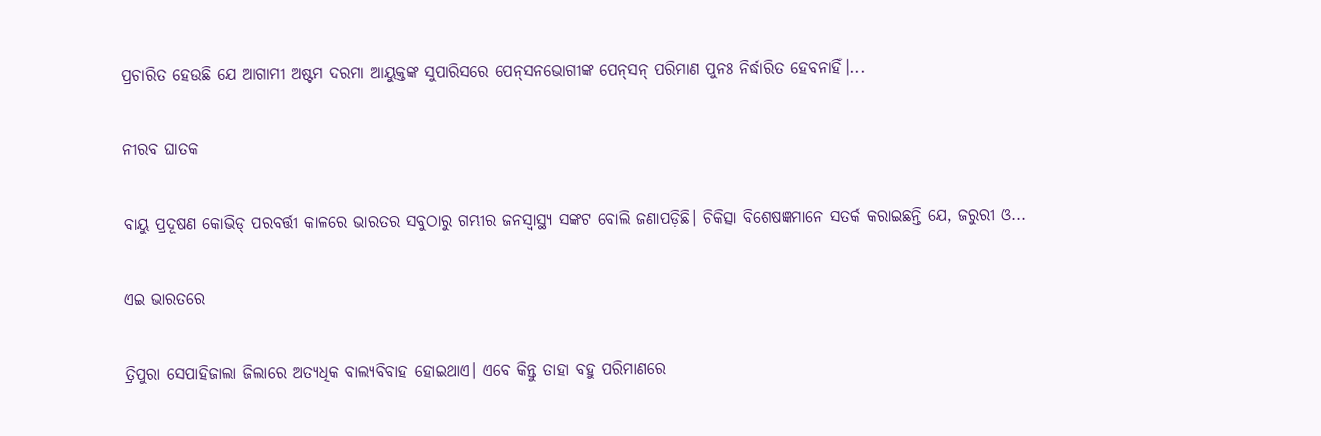ପ୍ରଚାରିତ ହେଉଛି ଯେ ଆଗାମୀ ଅଷ୍ଟମ ଦରମା ଆୟୁକ୍ତଙ୍କ ସୁପାରିସରେ ପେନ୍‌ସନଭୋଗୀଙ୍କ ପେନ୍‌ସନ୍‌ ପରିମାଣ ପୁନଃ ନିର୍ଦ୍ଧାରିତ ହେବନାହିଁ।...

ନୀରବ ଘାତକ

ବାୟୁ ପ୍ରଦୂଷଣ କୋଭିଡ୍‌ ପରବର୍ତ୍ତୀ କାଳରେ ଭାରତର ସବୁଠାରୁ ଗମ୍ଭୀର ଜନସ୍ବାସ୍ଥ୍ୟ ସଙ୍କଟ ବୋଲି ଜଣାପଡ଼ିଛି। ଚିକିତ୍ସା ବିଶେଷଜ୍ଞମାନେ ସତର୍କ କରାଇଛନ୍ତି ଯେ, ଜରୁରୀ ଓ...

ଏଇ ଭାରତରେ

ତ୍ରିପୁରା ସେପାହିଜାଲା ଜିଲାରେ ଅତ୍ୟଧିକ ବାଲ୍ୟବିବାହ ହୋଇଥାଏ। ଏବେ କିନ୍ତୁ ତାହା ବହୁ ପରିମାଣରେ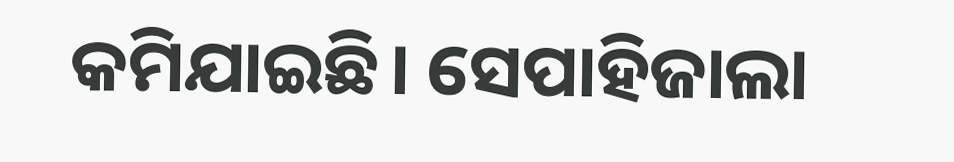କମିଯାଇଛି। ସେପାହିଜାଲା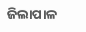ଜିଲାପାଳ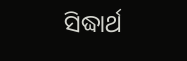ସିଦ୍ଧାର୍ଥ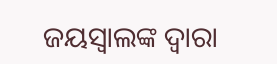ଜୟସ୍ବାଲଙ୍କ ଦ୍ୱାରା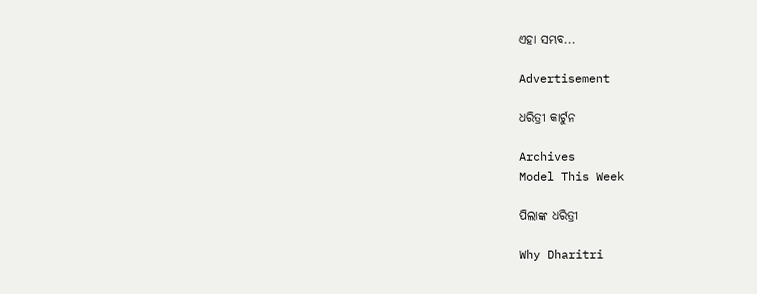ଏହା ସମ୍ଭବ...

Advertisement

ଧରିତ୍ରୀ କାର୍ଟୁନ

Archives
Model This Week

ପିଲାଙ୍କ ଧରିତ୍ରୀ

Why Dharitri